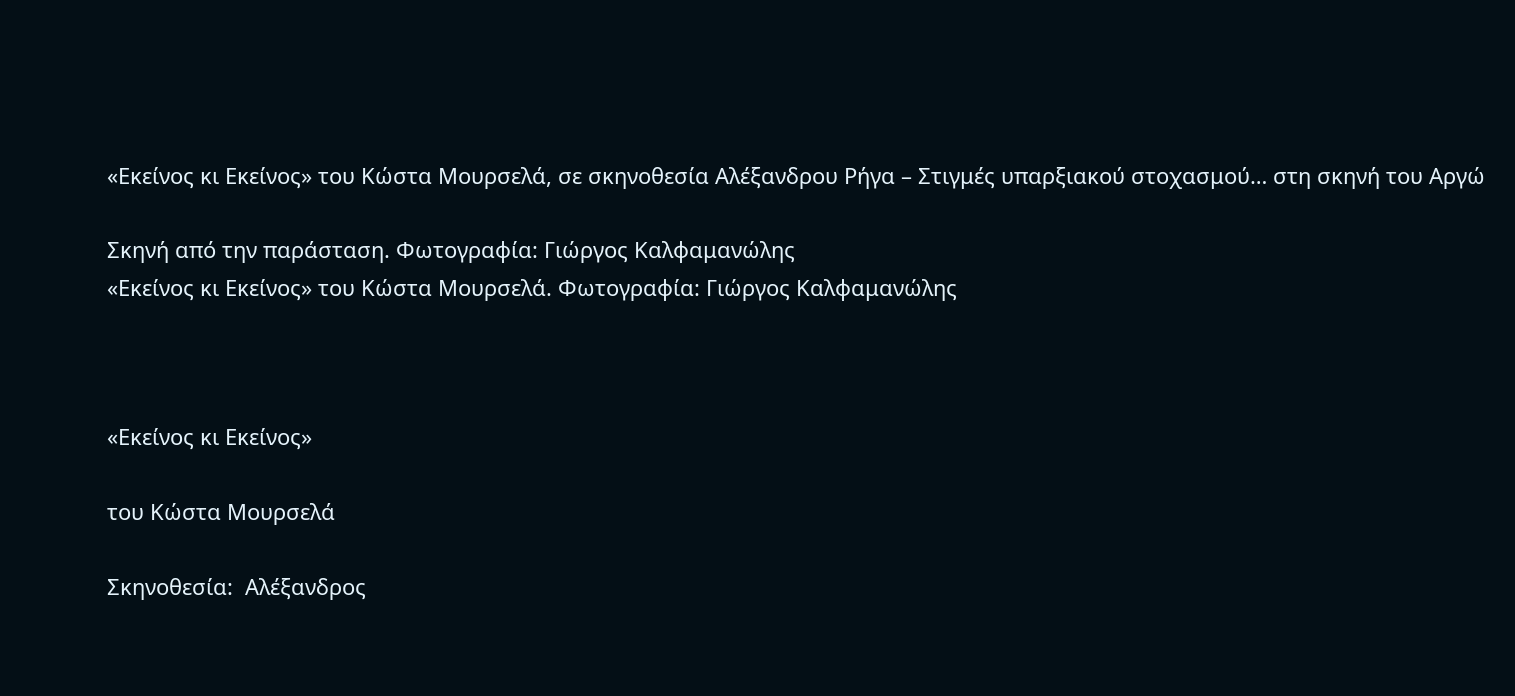«Εκείνος κι Εκείνος» του Κώστα Μουρσελά, σε σκηνοθεσία Αλέξανδρου Ρήγα – Στιγμές υπαρξιακού στοχασμού… στη σκηνή του Αργώ

Σκηνή από την παράσταση. Φωτογραφία: Γιώργος Καλφαμανώλης
«Εκείνος κι Εκείνος» του Κώστα Μουρσελά. Φωτογραφία: Γιώργος Καλφαμανώλης



«Εκείνος κι Εκείνος»

του Κώστα Μουρσελά

Σκηνοθεσία:  Αλέξανδρος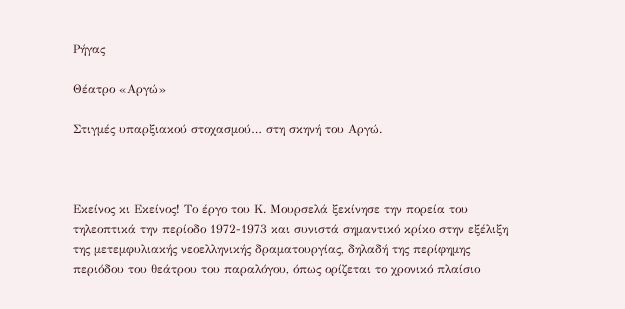Ρήγας

Θέατρο «Αργώ»

Στιγμές υπαρξιακού στοχασμού… στη σκηνή του Αργώ.



Εκείνος κι Εκείνος! Το έργο του Κ. Μουρσελά ξεκίνησε την πορεία του τηλεοπτικά την περίοδο 1972-1973 και συνιστά σημαντικό κρίκο στην εξέλιξη της μετεμφυλιακής νεοελληνικής δραματουργίας, δηλαδή της περίφημης περιόδου του θεάτρου του παραλόγου, όπως ορίζεται το χρονικό πλαίσιο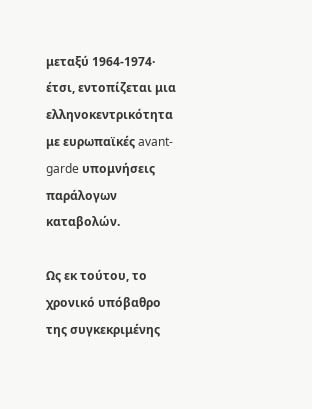μεταξύ 1964-1974·  έτσι, εντοπίζεται μια ελληνοκεντρικότητα με ευρωπαϊκές avant-garde υπομνήσεις παράλογων καταβολών.

Ως εκ τούτου, το χρονικό υπόβαθρο της συγκεκριμένης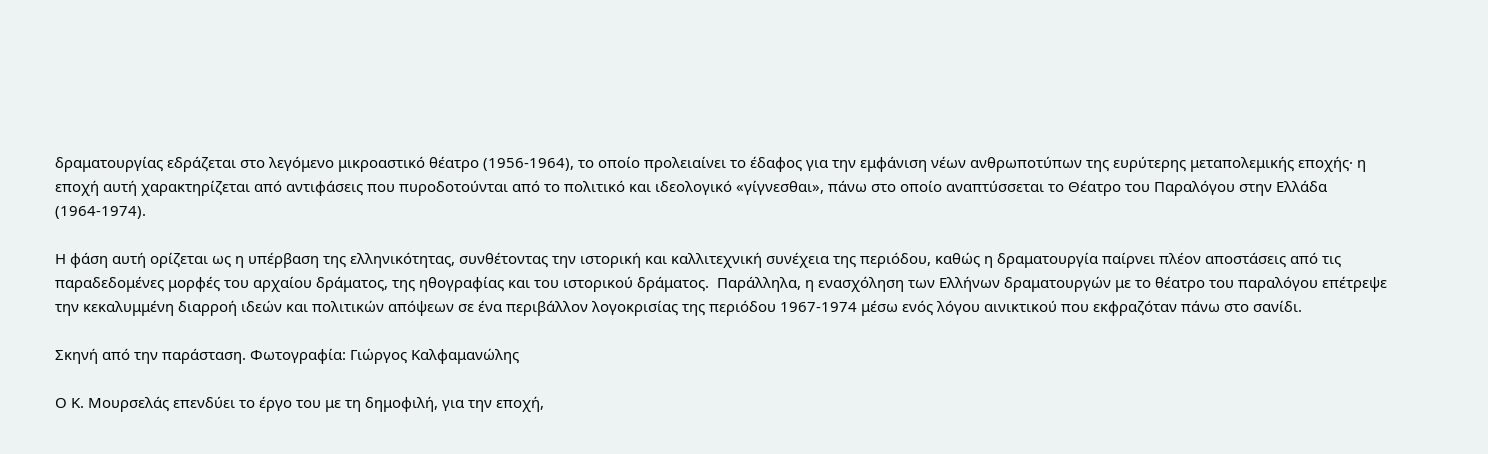δραματουργίας εδράζεται στο λεγόμενο μικροαστικό θέατρο (1956-1964), το οποίο προλειαίνει το έδαφος για την εμφάνιση νέων ανθρωποτύπων της ευρύτερης μεταπολεμικής εποχής· η εποχή αυτή χαρακτηρίζεται από αντιφάσεις που πυροδοτούνται από το πολιτικό και ιδεολογικό «γίγνεσθαι», πάνω στο οποίο αναπτύσσεται το Θέατρο του Παραλόγου στην Ελλάδα (1964-1974).

Η φάση αυτή ορίζεται ως η υπέρβαση της ελληνικότητας, συνθέτοντας την ιστορική και καλλιτεχνική συνέχεια της περιόδου, καθώς η δραματουργία παίρνει πλέον αποστάσεις από τις παραδεδομένες μορφές του αρχαίου δράματος, της ηθογραφίας και του ιστορικού δράματος.  Παράλληλα, η ενασχόληση των Ελλήνων δραματουργών με το θέατρο του παραλόγου επέτρεψε την κεκαλυμμένη διαρροή ιδεών και πολιτικών απόψεων σε ένα περιβάλλον λογοκρισίας της περιόδου 1967-1974 μέσω ενός λόγου αινικτικού που εκφραζόταν πάνω στο σανίδι.

Σκηνή από την παράσταση. Φωτογραφία: Γιώργος Καλφαμανώλης

Ο Κ. Μουρσελάς επενδύει το έργο του με τη δημοφιλή, για την εποχή,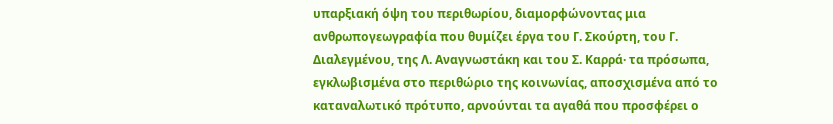υπαρξιακή όψη του περιθωρίου, διαμορφώνοντας μια ανθρωπογεωγραφία που θυμίζει έργα του Γ. Σκούρτη, του Γ.  Διαλεγμένου, της Λ. Αναγνωστάκη και του Σ. Καρρά· τα πρόσωπα, εγκλωβισμένα στο περιθώριο της κοινωνίας, αποσχισμένα από το καταναλωτικό πρότυπο, αρνούνται τα αγαθά που προσφέρει ο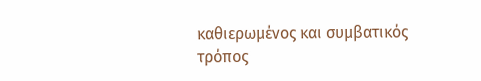καθιερωμένος και συμβατικός τρόπος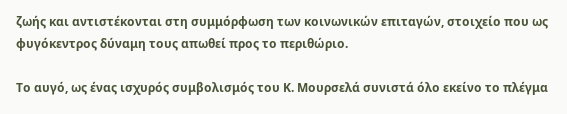ζωής και αντιστέκονται στη συμμόρφωση των κοινωνικών επιταγών, στοιχείο που ως φυγόκεντρος δύναμη τους απωθεί προς το περιθώριο.

Το αυγό, ως ένας ισχυρός συμβολισμός του Κ. Μουρσελά συνιστά όλο εκείνο το πλέγμα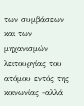των συμβάσεων και των μηχανισμών λειτουργίας του ατόμου εντός της κοινωνίας -αλλά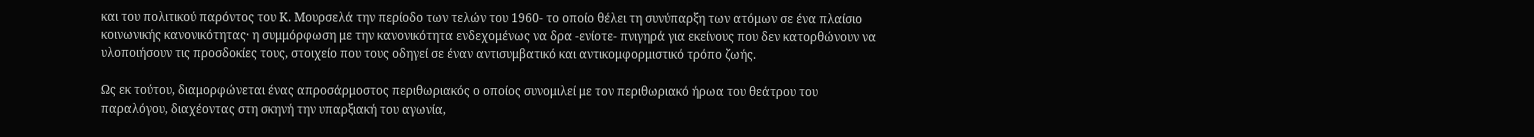και του πολιτικού παρόντος του Κ. Μουρσελά την περίοδο των τελών του 1960- το οποίο θέλει τη συνύπαρξη των ατόμων σε ένα πλαίσιο κοινωνικής κανονικότητας· η συμμόρφωση με την κανονικότητα ενδεχομένως να δρα -ενίοτε- πνιγηρά για εκείνους που δεν κατορθώνουν να υλοποιήσουν τις προσδοκίες τους, στοιχείο που τους οδηγεί σε έναν αντισυμβατικό και αντικομφορμιστικό τρόπο ζωής.

Ως εκ τούτου, διαμορφώνεται ένας απροσάρμοστος περιθωριακός ο οποίος συνομιλεί με τον περιθωριακό ήρωα του θεάτρου του παραλόγου, διαχέοντας στη σκηνή την υπαρξιακή του αγωνία,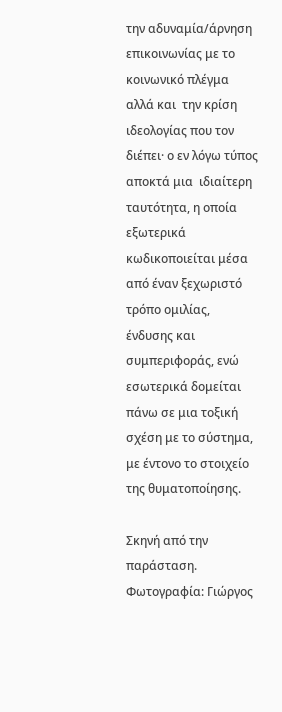την αδυναμία/άρνηση επικοινωνίας με το κοινωνικό πλέγμα αλλά και  την κρίση ιδεολογίας που τον διέπει· ο εν λόγω τύπος αποκτά μια  ιδιαίτερη ταυτότητα, η οποία εξωτερικά κωδικοποιείται μέσα από έναν ξεχωριστό τρόπο ομιλίας, ένδυσης και συμπεριφοράς, ενώ εσωτερικά δομείται πάνω σε μια τοξική σχέση με το σύστημα, με έντονο το στοιχείο της θυματοποίησης.

Σκηνή από την παράσταση. Φωτογραφία: Γιώργος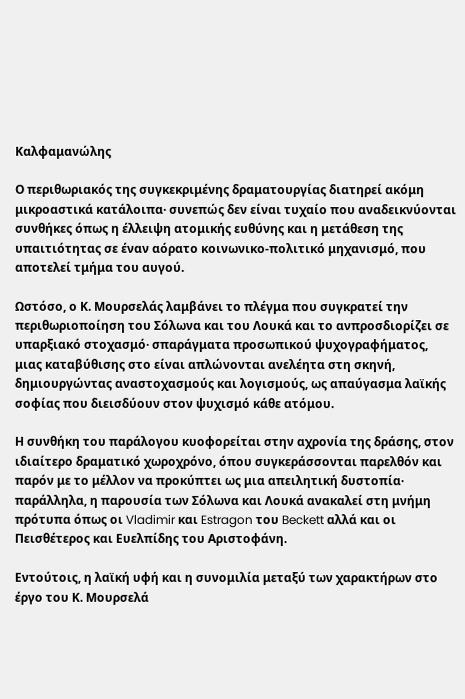Καλφαμανώλης

Ο περιθωριακός της συγκεκριμένης δραματουργίας διατηρεί ακόμη μικροαστικά κατάλοιπα· συνεπώς δεν είναι τυχαίο που αναδεικνύονται συνθήκες όπως η έλλειψη ατομικής ευθύνης και η μετάθεση της υπαιτιότητας σε έναν αόρατο κοινωνικο-πολιτικό μηχανισμό, που αποτελεί τμήμα του αυγού.

Ωστόσο, ο Κ. Μουρσελάς λαμβάνει το πλέγμα που συγκρατεί την περιθωριοποίηση του Σόλωνα και του Λουκά και το ανπροσδιορίζει σε υπαρξιακό στοχασμό· σπαράγματα προσωπικού ψυχογραφήματος, μιας καταβύθισης στο είναι απλώνονται ανελέητα στη σκηνή, δημιουργώντας αναστοχασμούς και λογισμούς, ως απαύγασμα λαϊκής σοφίας που διεισδύουν στον ψυχισμό κάθε ατόμου.

Η συνθήκη του παράλογου κυοφορείται στην αχρονία της δράσης, στον ιδιαίτερο δραματικό χωροχρόνο, όπου συγκεράσσονται παρελθόν και παρόν με το μέλλον να προκύπτει ως μια απειλητική δυστοπία· παράλληλα, η παρουσία των Σόλωνα και Λουκά ανακαλεί στη μνήμη πρότυπα όπως οι Vladimir και Estragon του Beckett αλλά και οι Πεισθέτερος και Ευελπίδης του Αριστοφάνη.

Εντούτοις, η λαϊκή υφή και η συνομιλία μεταξύ των χαρακτήρων στο έργο του Κ. Μουρσελά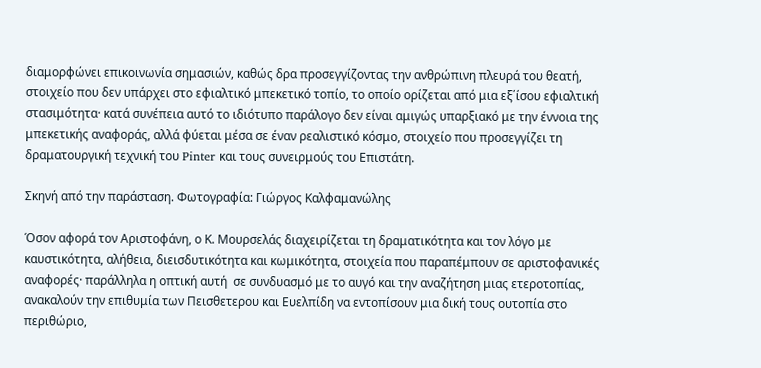διαμορφώνει επικοινωνία σημασιών, καθώς δρα προσεγγίζοντας την ανθρώπινη πλευρά του θεατή, στοιχείο που δεν υπάρχει στο εφιαλτικό μπεκετικό τοπίο, το οποίο ορίζεται από μια εξ΄ίσου εφιαλτική στασιμότητα· κατά συνέπεια αυτό το ιδιότυπο παράλογο δεν είναι αμιγώς υπαρξιακό με την έννοια της μπεκετικής αναφοράς, αλλά φύεται μέσα σε έναν ρεαλιστικό κόσμο, στοιχείο που προσεγγίζει τη δραματουργική τεχνική του Pinter και τους συνειρμούς του Επιστάτη.

Σκηνή από την παράσταση. Φωτογραφία: Γιώργος Καλφαμανώλης

Όσον αφορά τον Αριστοφάνη, ο Κ. Μουρσελάς διαχειρίζεται τη δραματικότητα και τον λόγο με καυστικότητα, αλήθεια, διεισδυτικότητα και κωμικότητα, στοιχεία που παραπέμπουν σε αριστοφανικές αναφορές· παράλληλα η οπτική αυτή  σε συνδυασμό με το αυγό και την αναζήτηση μιας ετεροτοπίας, ανακαλούν την επιθυμία των Πεισθετερου και Ευελπίδη να εντοπίσουν μια δική τους ουτοπία στο περιθώριο,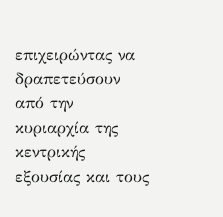επιχειρώντας να δραπετεύσουν από την κυριαρχία της κεντρικής εξουσίας και τους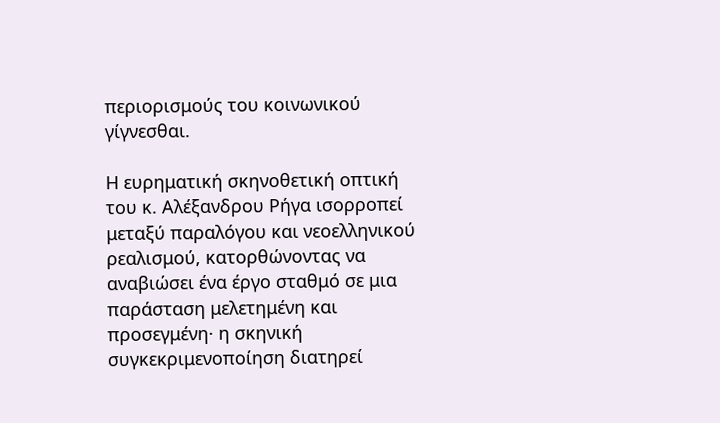περιορισμούς του κοινωνικού γίγνεσθαι.

Η ευρηματική σκηνοθετική οπτική του κ. Αλέξανδρου Ρήγα ισορροπεί μεταξύ παραλόγου και νεοελληνικού ρεαλισμού, κατορθώνοντας να αναβιώσει ένα έργο σταθμό σε μια παράσταση μελετημένη και προσεγμένη· η σκηνική συγκεκριμενοποίηση διατηρεί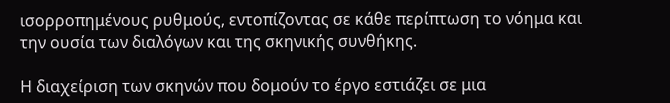ισορροπημένους ρυθμούς, εντοπίζοντας σε κάθε περίπτωση το νόημα και την ουσία των διαλόγων και της σκηνικής συνθήκης.

Η διαχείριση των σκηνών που δομούν το έργο εστιάζει σε μια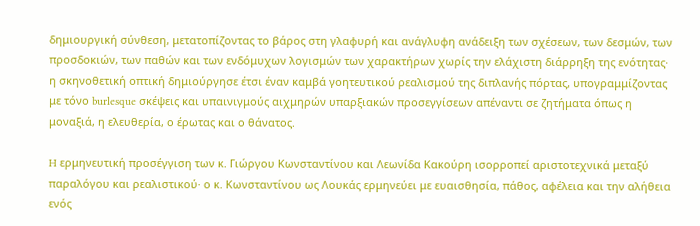δημιουργική σύνθεση, μετατοπίζοντας το βάρος στη γλαφυρή και ανάγλυφη ανάδειξη των σχέσεων, των δεσμών, των προσδοκιών, των παθών και των ενδόμυχων λογισμών των χαρακτήρων χωρίς την ελάχιστη διάρρηξη της ενότητας· η σκηνοθετική οπτική δημιούργησε έτσι έναν καμβά γοητευτικού ρεαλισμού της διπλανής πόρτας, υπογραμμίζοντας με τόνο burlesque σκέψεις και υπαινιγμούς αιχμηρών υπαρξιακών προσεγγίσεων απέναντι σε ζητήματα όπως η μοναξιά, η ελευθερία, ο έρωτας και ο θάνατος.

H ερμηνευτική προσέγγιση των κ. Γιώργου Κωνσταντίνου και Λεωνίδα Κακούρη ισορροπεί αριστοτεχνικά μεταξύ παραλόγου και ρεαλιστικού· ο κ. Κωνσταντίνου ως Λουκάς ερμηνεύει με ευαισθησία, πάθος, αφέλεια και την αλήθεια ενός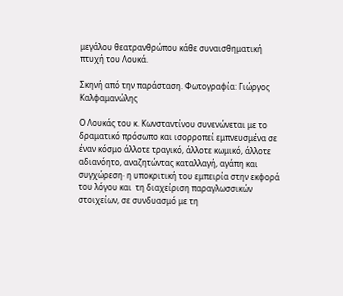μεγάλου θεατρανθρώπου κάθε συναισθηματική πτυχή του Λουκά.

Σκηνή από την παράσταση. Φωτογραφία: Γιώργος Καλφαμανώλης

Ο Λουκάς του κ. Κωνσταντίνου συνενώνεται με το δραματικό πρόσωπο και ισορροπεί εμπνευσμένα σε έναν κόσμο άλλοτε τραγικό, άλλοτε κωμικό, άλλοτε αδιανόητο, αναζητώντας καταλλαγή, αγάπη και συγχώρεση· η υποκριτική του εμπειρία στην εκφορά του λόγου και  τη διαχείριση παραγλωσσικών στοιχείων, σε συνδυασμό με τη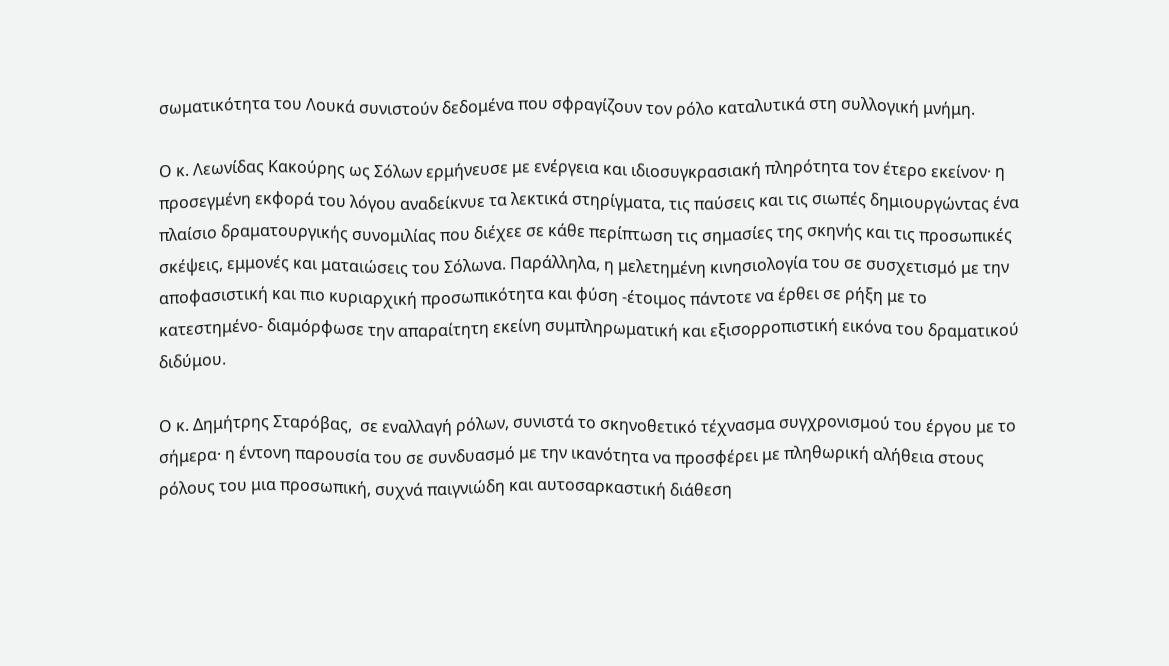σωματικότητα του Λουκά συνιστούν δεδομένα που σφραγίζουν τον ρόλο καταλυτικά στη συλλογική μνήμη.

Ο κ. Λεωνίδας Κακούρης ως Σόλων ερμήνευσε με ενέργεια και ιδιοσυγκρασιακή πληρότητα τον έτερο εκείνον· η προσεγμένη εκφορά του λόγου αναδείκνυε τα λεκτικά στηρίγματα, τις παύσεις και τις σιωπές δημιουργώντας ένα πλαίσιο δραματουργικής συνομιλίας που διέχεε σε κάθε περίπτωση τις σημασίες της σκηνής και τις προσωπικές σκέψεις, εμμονές και ματαιώσεις του Σόλωνα. Παράλληλα, η μελετημένη κινησιολογία του σε συσχετισμό με την αποφασιστική και πιο κυριαρχική προσωπικότητα και φύση -έτοιμος πάντοτε να έρθει σε ρήξη με το κατεστημένο- διαμόρφωσε την απαραίτητη εκείνη συμπληρωματική και εξισορροπιστική εικόνα του δραματικού διδύμου.

Ο κ. Δημήτρης Σταρόβας,  σε εναλλαγή ρόλων, συνιστά το σκηνοθετικό τέχνασμα συγχρονισμού του έργου με το σήμερα· η έντονη παρουσία του σε συνδυασμό με την ικανότητα να προσφέρει με πληθωρική αλήθεια στους ρόλους του μια προσωπική, συχνά παιγνιώδη και αυτοσαρκαστική διάθεση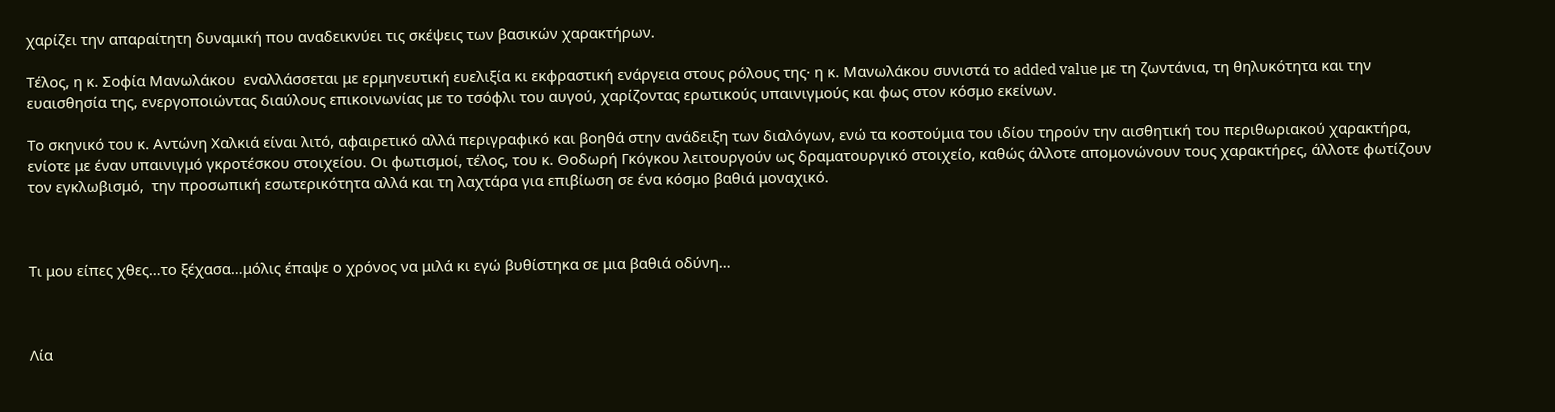χαρίζει την απαραίτητη δυναμική που αναδεικνύει τις σκέψεις των βασικών χαρακτήρων.

Τέλος, η κ. Σοφία Μανωλάκου  εναλλάσσεται με ερμηνευτική ευελιξία κι εκφραστική ενάργεια στους ρόλους της· η κ. Μανωλάκου συνιστά το added value με τη ζωντάνια, τη θηλυκότητα και την ευαισθησία της, ενεργοποιώντας διαύλους επικοινωνίας με το τσόφλι του αυγού, χαρίζοντας ερωτικούς υπαινιγμούς και φως στον κόσμο εκείνων.

Το σκηνικό του κ. Αντώνη Χαλκιά είναι λιτό, αφαιρετικό αλλά περιγραφικό και βοηθά στην ανάδειξη των διαλόγων, ενώ τα κοστούμια του ιδίου τηρούν την αισθητική του περιθωριακού χαρακτήρα, ενίοτε με έναν υπαινιγμό γκροτέσκου στοιχείου. Οι φωτισμοί, τέλος, του κ. Θοδωρή Γκόγκου λειτουργούν ως δραματουργικό στοιχείο, καθώς άλλοτε απομονώνουν τους χαρακτήρες, άλλοτε φωτίζουν τον εγκλωβισμό,  την προσωπική εσωτερικότητα αλλά και τη λαχτάρα για επιβίωση σε ένα κόσμο βαθιά μοναχικό.



Τι μου είπες χθες…το ξέχασα…μόλις έπαψε ο χρόνος να μιλά κι εγώ βυθίστηκα σε μια βαθιά οδύνη…



Λία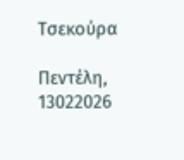Τσεκούρα

Πεντέλη, 13022026